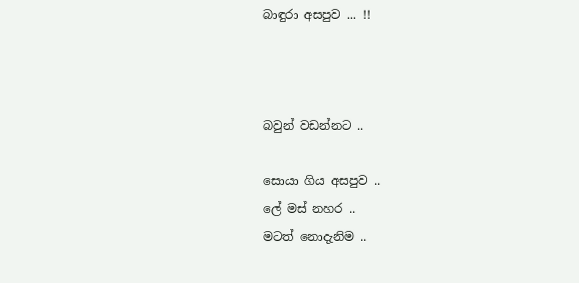බාඳුරා අසපුව ... !!



බවුන් වඩන්නට ..

සොයා ගිය අසපුව ..
ලේ මස් නහර ..
මටත් නොදැනිම ..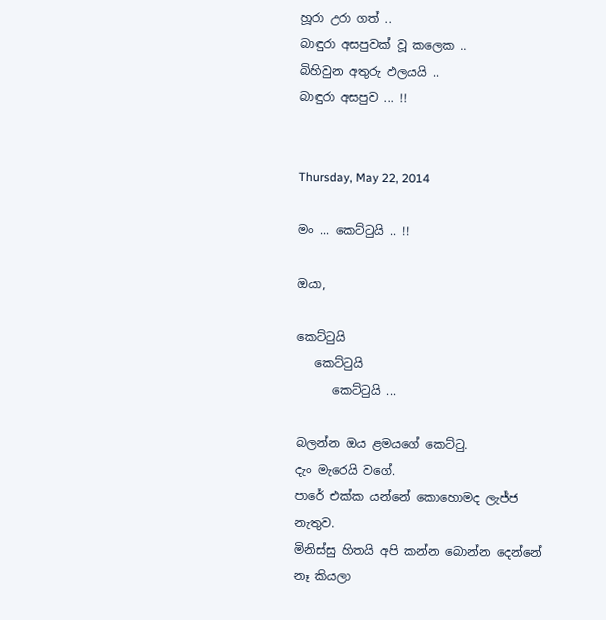හූරා උරා ගත් ..
බාඳුරා අසපුවක් වූ කලෙක ..
බිහිවුන අතුරු ඵලයයි ..
බාඳුරා අසපුව ... !!


Thursday, May 22, 2014

මං ... කෙට්ටුයි .. !!

ඔයා,

කෙට්ටුයි
   කෙට්ටුයි
      කෙට්ටුයි ...

බලන්න ඔය ළමයගේ කෙට්ටු.
දැං මැරෙයි වගේ.
පාරේ එක්ක යන්නේ කොහොමද ලැජ්ජ නැතුව.
මිනිස්සු හිතයි අපි කන්න බොන්න දෙන්නේ නෑ කියලා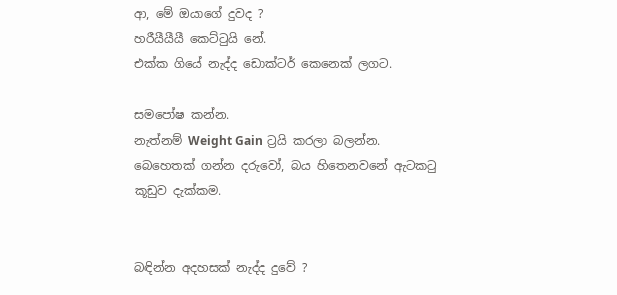ආ, මේ ඔයාගේ දුවද ?
හරීයීයීයී කෙට්ටුයි නේ.
එක්ක ගියේ නැද්ද ඩොක්ටර් කෙනෙක් ලගට.

සමපෝෂ කන්න.
නැත්නම් Weight Gain ට්‍රයි කරලා බලන්න.
බෙහෙතක් ගන්න දරුවෝ, බය හිතෙනවනේ ඇටකටු කූඩුව දැක්කම.


බඳින්න අදහසක් නැද්ද දුවේ ?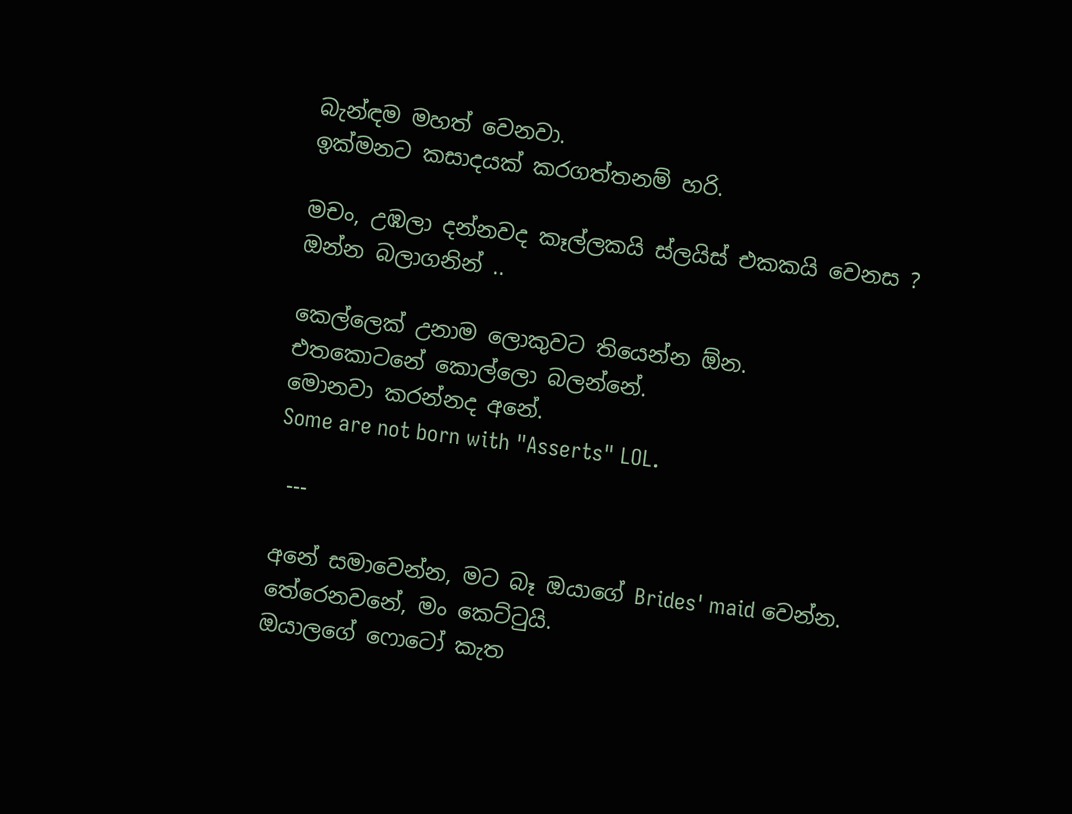බැන්ඳම මහත් වෙනවා.
ඉක්මනට කසාදයක් කරගත්තනම් හරි.

මචං, උඹලා දන්නවද කෑල්ලකයි ස්ලයිස් එකකයි වෙනස ?
ඔන්න බලාගනින් ..

කෙල්ලෙක් උනාම ලොකුවට තියෙන්න ඕන.
එතකොටනේ කොල්ලො බලන්නේ.
මොනවා කරන්නද අනේ.
Some are not born with "Asserts" LOL.

 ---

අනේ සමාවෙන්න, මට බෑ ඔයාගේ Brides' maid වෙන්න.
තේරෙනවනේ, මං කෙට්ටුයි.
ඔයාලගේ ෆොටෝ කැත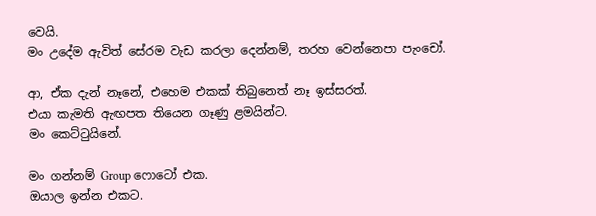වෙයි.
මං උදේම ඇවිත් සේරම වැඩ කරලා දෙන්නම්, තරහ වෙන්නෙපා පැංචෝ.

ආ, ඒක දැන් නෑනේ, එහෙම එකක් තිබුනෙත් නෑ ඉස්සරත්.
එයා කැමති ඇඟපත තියෙන ගෑණු ළමයින්ට.
මං කෙට්ටුයිනේ.

මං ගන්නම් Group ෆොටෝ එක.
ඔයාල ඉන්න එකට.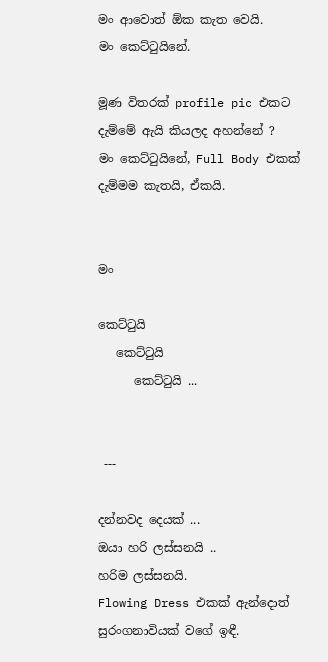මං ආවොත් ඕක කැත වෙයි.
මං කෙට්ටුයිනේ.

මූණ විතරක් profile pic එකට දැම්මේ ඇයි කියලද අහන්නේ ?
මං කෙට්ටුයිනේ, Full Body එකක් දැම්මම කැතයි, ඒකයි.


මං

කෙට්ටුයි
   කෙට්ටුයි
      කෙට්ටුයි ...


 ---

දන්නවද දෙයක් ...
ඔයා හරි ලස්සනයි ..
හරිම ලස්සනයි.
Flowing Dress එකක් ඇන්දොත් සුරංගනාවියක් වගේ ඉඳී.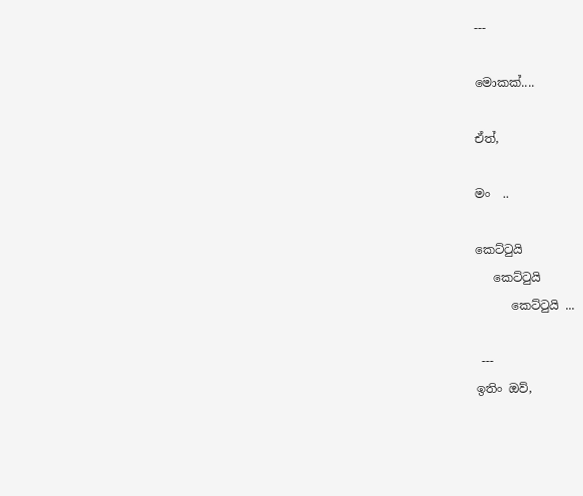---

මොකක්....

ඒත්,

මං  ..

කෙට්ටුයි
   කෙට්ටුයි
      කෙට්ටුයි ...

 ---
ඉතිං ඔව්,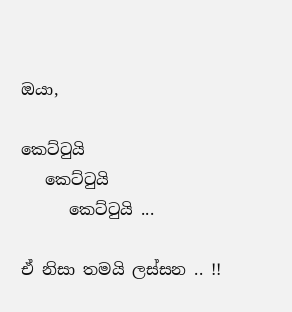ඔයා,

කෙට්ටුයි
   කෙට්ටුයි
      කෙට්ටුයි ...

ඒ නිසා තමයි ලස්සන .. !!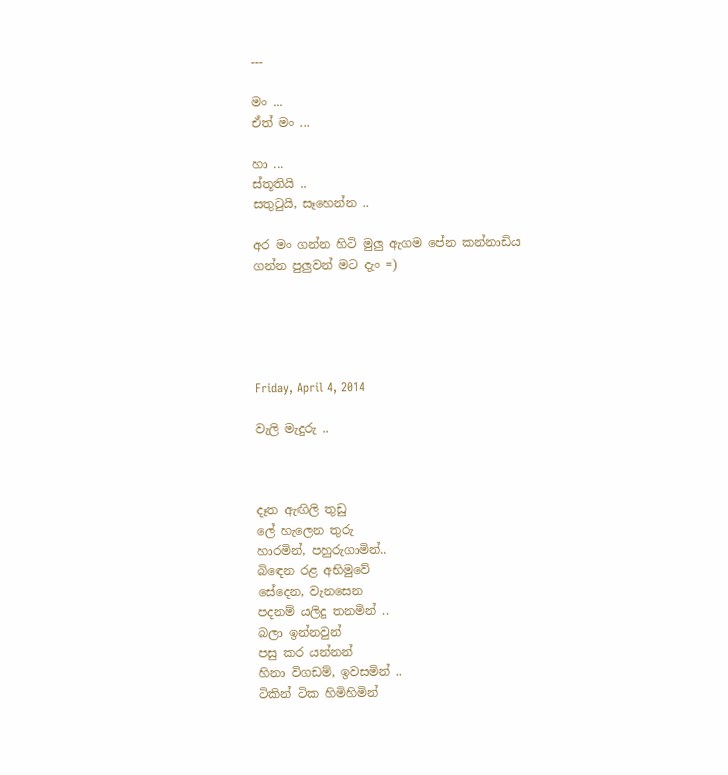---

මං ...
ඒත් මං ...

හා ...
ස්තූතියි ..
සතුටුයි, සෑහෙන්න ..

අර මං ගන්න හිටි මුලු ඇගම පේන කන්නාඩිය ගන්න පුලුවන් මට දැං =)





Friday, April 4, 2014

වැලි මැදුරු ..



දෑත ඇඟිලි තුඩු
ලේ හැලෙන තුරු
හාරමින්, පහුරුගාමින්..
බිඳෙන රළ අභිමුවේ
සේදෙන, වැනසෙන
පදනම් යලිදු තනමින් ..
බලා ඉන්නවුන්
පසු කර යන්නන්
හිනා විගඩම්, ඉවසමින් ..
ටිකින් ටික හිමිහිමින්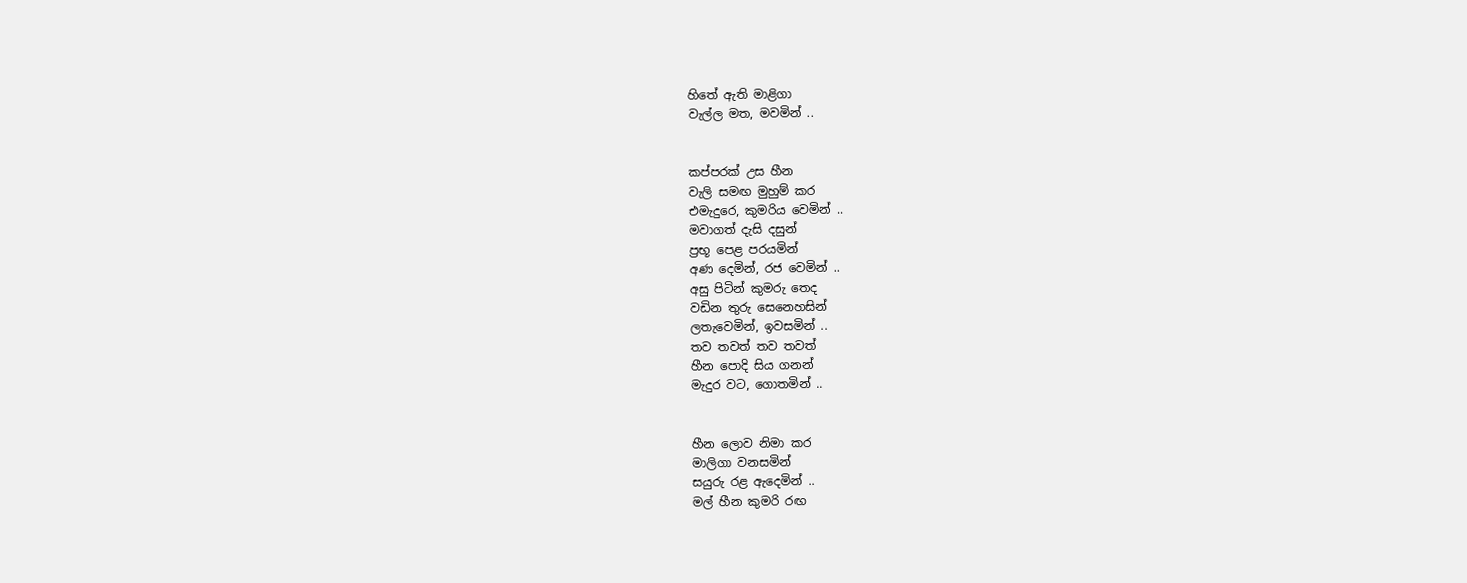හිතේ ඇති මාළිගා
වැල්ල මත, මවමින් ..


කප්පරක් උස හීන
වැලි සමඟ මුහුම් කර
එමැදුරෙ, කුමරිය වෙමින් ..
මවාගත් දැසි දසුන්
ප්‍රභූ පෙළ පරයමින්
අණ දෙමින්, රජ වෙමින් ..
අසු පිටින් කුමරු තෙද
වඩින තුරු සෙනෙහසින්
ලතැවෙමින්, ඉවසමින් ..
තව තවත් තව තවත්
හීන පොදි සිය ගනන්
මැදුර වට, ගොතමින් ..


හීන ලොව නිමා කර
මාලිගා වනසමින්
සයුරු රළ ඇදෙමින් ..
මල් හීන කුමරි රඟ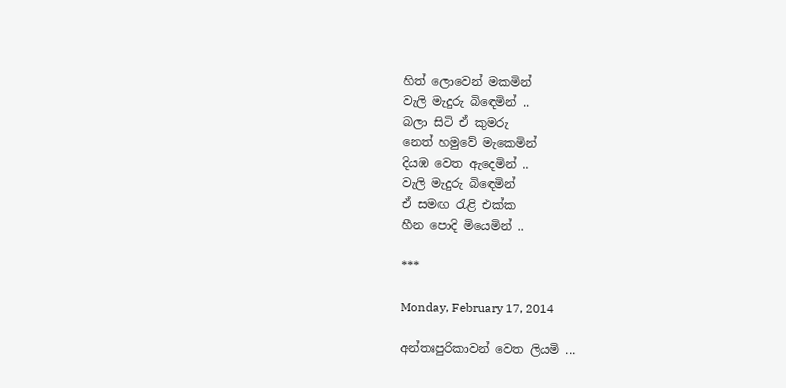හිත් ලොවෙන් මකමින්
වැලි මැදුරු බිඳෙමින් ..
බලා සිටි ඒ කුමරු
නෙත් හමුවේ මැකෙමින්
දියඹ වෙත ඇදෙමින් ..
වැලි මැදුරු බිඳෙමින්
ඒ සමඟ රැළි එක්ක
හීන පොදි මියෙමින් ..

***

Monday, February 17, 2014

අන්තඃපුරිකාවන් වෙත ලියමි ...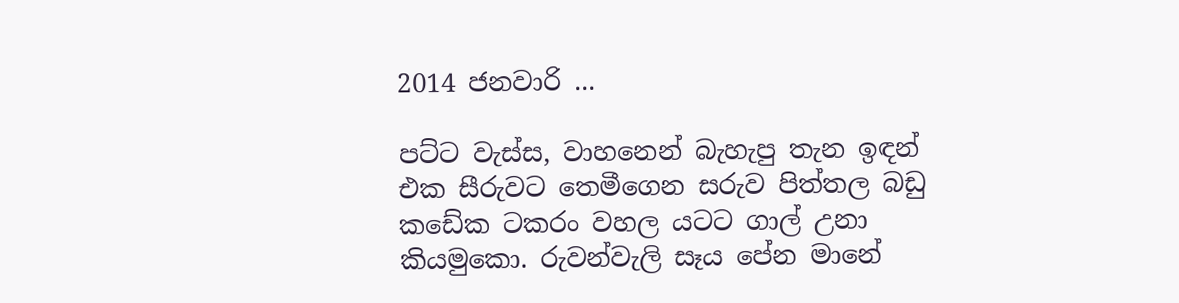2014 ජනවාරි ...

පට්ට වැස්ස, වාහනෙන් බැහැපු තැන ඉඳන් එක සීරුවට තෙමීගෙන සරුව පිත්තල බඩු කඩේක ටකරං වහල යටට ගාල් උනා කියමුකො. රුවන්වැලි සෑය පේන මානේ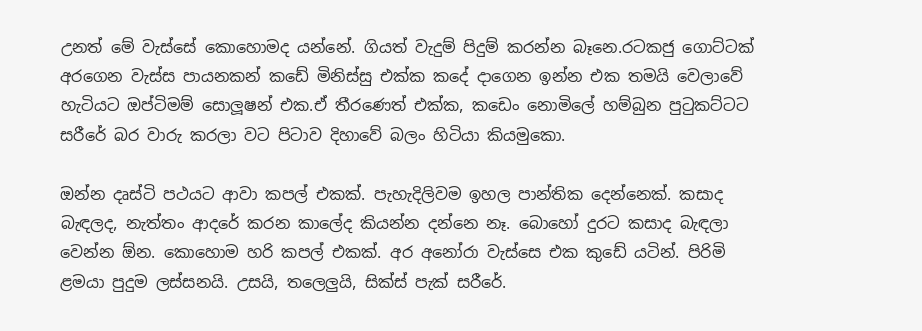උනත් මේ වැස්සේ කොහොමද යන්නේ. ගියත් වැදුම් පිදුම් කරන්න බෑනෙ.රටකජු ගොට්ටක් අරගෙන වැස්ස පායනකන් කඩේ මිනිස්සු එක්ක කදේ දාගෙන ඉන්න එක තමයි වෙලාවේ හැටියට ඔප්ටිමම් සොලූෂන් එක.ඒ තීරණෙත් එක්ක, කඩෙං නොමිලේ හම්බුන පුටුකට්ටට සරීරේ බර වාරු කරලා වට පිටාව දිහාවේ බලං හිටියා කියමුකො.

ඔන්න දෘස්ටි පථයට ආවා කපල් එකක්. පැහැදිලිවම ඉහල පාන්තික දෙන්නෙක්. කසාද බැඳලද, නැත්තං ආදරේ කරන කාලේද කියන්න දන්නෙ නෑ. බොහෝ දුරට කසාද බැඳලා වෙන්න ඕන. කොහොම හරි කපල් එකක්. අර අනෝරා වැස්සෙ එක කුඩේ යටින්. පිරිමි ළම‍යා පුදුම ලස්සනයි. උසයි, තලෙලුයි, සික්ස් පැක් සරීරේ.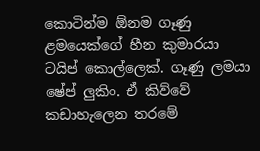කොටින්ම ඕනම ගෑණු ළමයෙක්ගේ හීන කුමාරයා ටයිප් කොල්ලෙක්. ගෑණු ලමයා ෂේප් ලුකිං. ඒ කිව්වේ කඩාහැලෙන තරමේ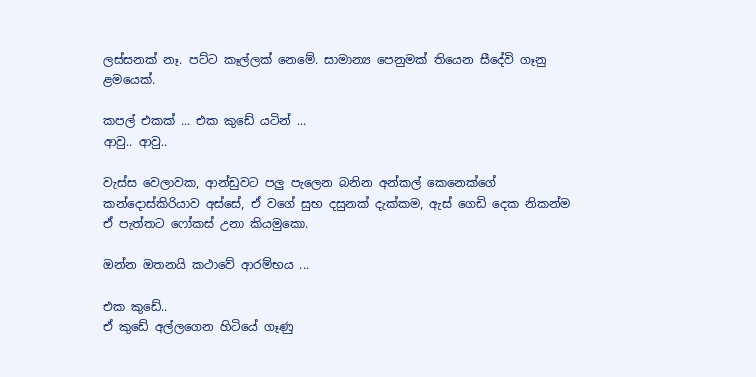ලස්සනක් නෑ. පට්ට කෑල්ලක් නෙමේ. සාමාන්‍ය පෙනුමක් තියෙන සීදේවි ගෑනු ළමයෙක්.

කපල් එකක් ... එක කුඩේ යටින් ...
ආවු.. ආවු..

වැස්ස වෙලාවක, ආන්ඩුවට පලු පැලෙන බනින අන්කල් කෙනෙක්ගේ කන්දොස්කිරියාව අස්සේ, ඒ වගේ සුභ දසුනක් දැක්කම, ඇස් ගෙඩි දෙක නිකන්ම ඒ පැත්තට ෆෝකස් උනා කියමුකො.

ඔන්න ඔතනයි කථාවේ ආරම්භය ...

එක කුඩේ..
ඒ කුඩේ අල්ලගෙන හිටියේ ගෑණු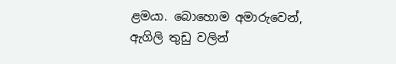ළමයා. බොහොම අමාරුවෙන්, ඇගිලි තුඩු වලින්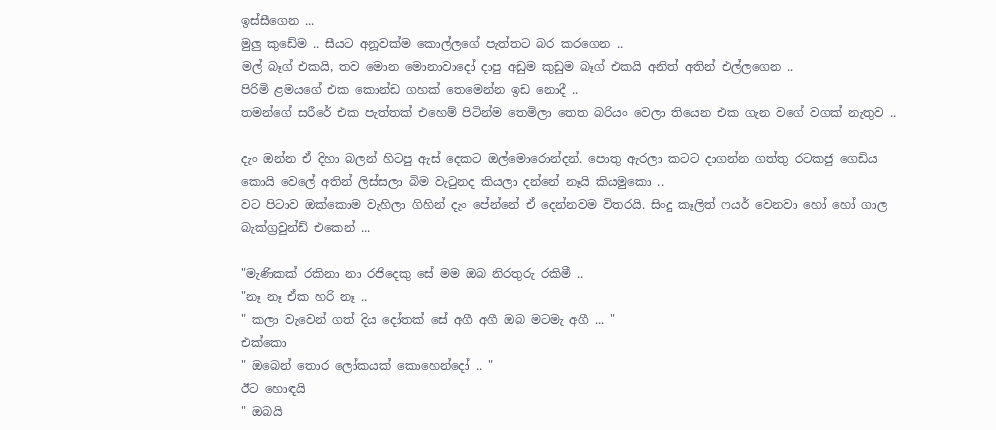ඉස්සීගෙන ...
මුලු කුඩේම .. සීයට අනූවක්ම කොල්ලගේ පැත්තට බර කරගෙන ..
මල් බෑග් එකයි, තව මොන මොනාවාදෝ දාපු අඩුම කුඩුම බෑග් එකයි අනිත් අතින් එල්ලගෙන ..
පිරිමි ළමයගේ එක කොන්ඩ ගහක් තෙමෙන්න ඉඩ නොදී ..
තමන්ගේ සරීරේ එක පැත්තක් එහෙම් පිටින්ම තෙමිලා තෙත බරියං වෙලා තියෙන එක ගැන වගේ වගක් නැතුව ..

දැං ඔන්න ඒ දිහා බලන් හිටපු ඇස් දෙකට ඔල්මොරොන්දන්. පොතු ඇරලා කටට දාගන්න ගත්තු රටකජු ගෙඩිය කොයි වෙලේ අතින් ලිස්සලා බිම වැටුනද කියලා දන්නේ නෑයි කියමුකො ..
වට පිටාව ඔක්කොම වැහිලා ගිහින් දැං පේන්නේ ඒ දෙන්නවම විතරයි. සිංදු කෑලිත් ෆයර් වෙනවා හෝ හෝ ගාල බැක්ග්‍රවුන්ඩ් එකෙන් ...

"මැණිකක් රකිනා නා රජිදෙකු සේ මම ඔබ නිරතුරු රකිමී ..
"නෑ නෑ ඒක හරි නෑ ..
" කලා වැවෙන් ගත් දිය දෝතක් සේ අගී අගී ඔබ මටමැ අගී ... "
එක්කො
" ඔබෙන් තොර ලෝකයක් කොහෙන්දෝ .. "
ඊට හොඳයි
" ඔබයි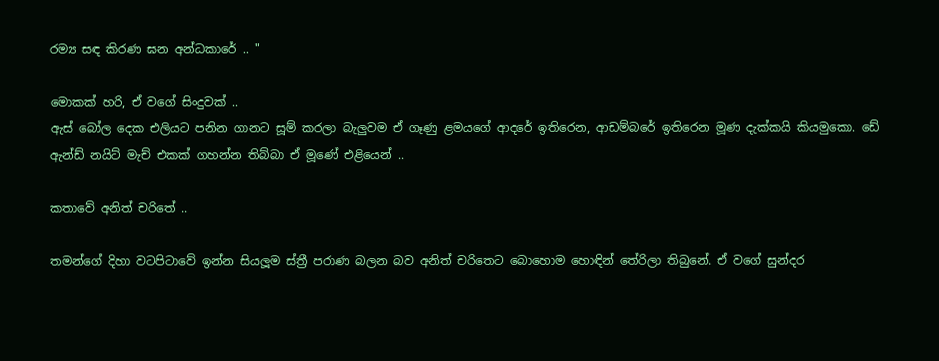රම්‍ය සඳ කිරණ ඝන අන්ධකාරේ .. "

මොකක් හරි, ඒ වගේ සිංදුවක් ..
ඇස් බෝල දෙක එලි‍යට පනින ගානට සූම් කරලා බැලුවම ඒ ගෑණු ළමයගේ ආදරේ ඉතිරෙන, ආඩම්බරේ ඉතිරෙන මූණ දැක්කයි කියමුකො. ඩේ ඇන්ඩ් නයිට් මැච් එකක් ගහන්න තිබ්බා ඒ මූණේ එළියෙන් ..

කතාවේ අනිත් චරිතේ ..

තමන්ගේ දිහා වටපිටාවේ ඉන්න සියලූම ස්ත්‍රී පරාණ බලන බව අනිත් චරිතෙට බොහොම හොඳින් තේරිලා තිබුනේ. ඒ වගේ සුන්දර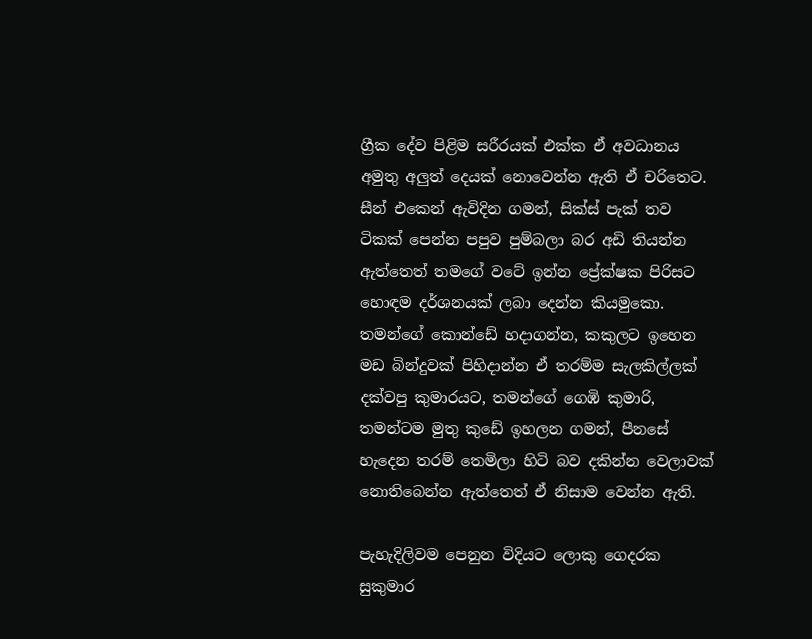ග්‍රීක දේව පිළිම සරීරයක් එක්ක ඒ අවධානය අමුතු අලුත් දෙයක් නොවෙන්න ඇති ඒ චරිතෙට. සීන් එකෙන් ඇවිදින ගමන්, සික්ස් පැක් තව ටිකක් පෙන්න පපුව පුම්බලා බර අඩි තියන්න ඇත්තෙත් තමගේ වටේ ඉන්න ප්‍රේක්ෂක පිරිසට හොඳම දර්ශනයක් ලබා දෙන්න කියමුකො. තමන්ගේ කොන්ඩේ හදාගන්න, කකුලට ඉහෙන මඩ බින්දුවක් පිහිදාන්න ඒ තරම්ම සැලකිල්ලක් දක්වපු කුමාරයට, තමන්ගේ ගෙඹි කුමාරි, තමන්ටම මුතු කුඩේ ඉහලන ගමන්, පීනසේ හැදෙන තරම් තෙමිලා හිටි බව දකින්න වෙලාවක් නොතිබෙන්න ඇත්තෙත් ඒ නිසාම වෙන්න ඇති.

පැහැදිලිවම පෙනුන විදියට ලොකු ගෙදරක සුකුමාර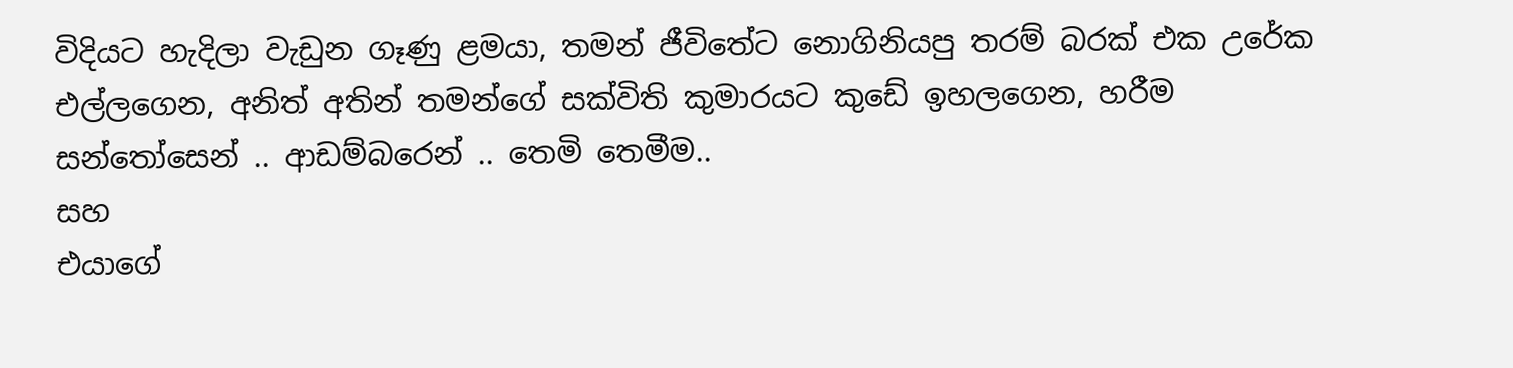විදියට හැදිලා වැඩුන ගෑණු ළමයා, තමන් ජීවිතේට නොගිනියපු තරම් බරක් එක උරේක එල්ලගෙන, අනිත් අතින් තමන්ගේ සක්විති කුමාරයට කුඩේ ඉහලගෙන, හරීම සන්තෝසෙන් .. ආඩම්බරෙන් .. තෙමි තෙමීම..
සහ
එයාගේ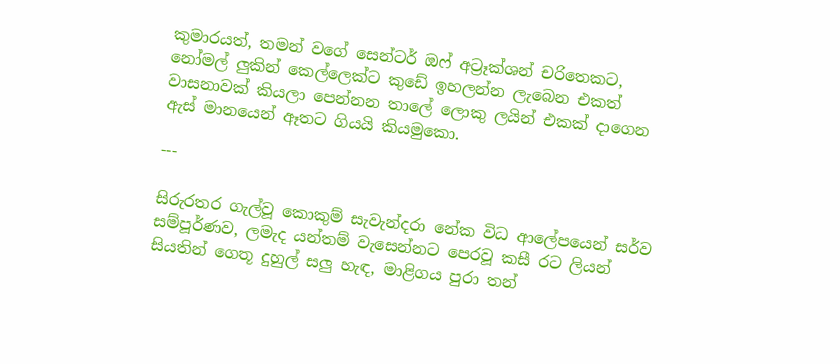කුමාරයත්, තමන් වගේ සෙන්ටර් ඔෆ් අට්‍රෑක්ශන් චරිතෙකට, නෝමල් ලුකින් කෙල්ලෙක්ට කුඩේ ඉහලන්න ලැබෙන එකත් වාසනාවක් කියලා පෙන්නන තාලේ ලොකු ලයින් එකක් දාගෙන  ඇස් මානයෙන් ඈතට ගියයි කියමුකො.

---

සිරුරතර ගැල්වූ කොකුම් සැවැන්දරා නේක විධ ආලේපයෙන් සර්ව සම්පූර්ණව, ලමැද යන්තම් වැසෙන්නට පෙරවූ කසී රට ලියන් සියතින් ගෙතූ දුහුල් සලු හැඳ, මාළිගය පුරා තන්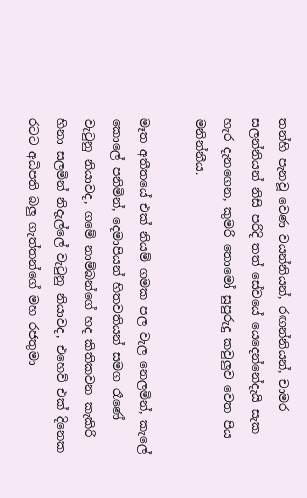තන්හි පැනවූ වෙණ වයන්නියන්, රඟන්නියන්, චාමර සලන්නියන් නිසි පරිදි තත් සේවයේ යෙදෙන්නේදැයි සැක හැර දැනගෙන, කුමරි තොමෝ සුපුරුදු කවුලුව වෙත පිය මනින්නීය.

මෑත අතීතයේ එක් නියම් ගමක පල වැල නෙලමින්, කැලේ කොලේ පනිමින්, දෙමාපියන් හිතවතියන් සමග රෑණේ වැටුනු නියාවද, ගමේ නාම්බන්ගේ හද කිතිකවන කැකිරි හිනා සලමින් නිදැල්ලේ වැටුනු නියාවද, එහෙව් එක් දිනෙක රටට අධිපති බලු ගැත්තන්ගේ මහ රජතුමා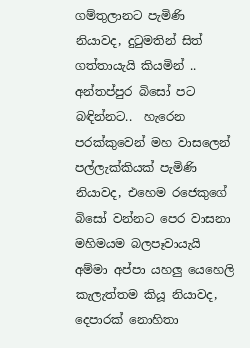ගම්තුලානට පැමිණි නියාවද, දුටුමතින් සිත් ගත්තායැයි කියමින් .. අන්තප්පුර බිසෝ පට බඳින්නට..  හැරෙන පරක්කුවෙන් මහ වාසලෙන් පල්ලැක්කියක් පැමිණි නියාවද, එහෙම රජෙකුගේ බිසෝ වන්නට පෙර වාසනා මහිමයම බලපෑවායැයි අම්මා අප්පා යහලු යෙහෙලි කැලැත්තම කියූ නියාවද, දෙපාරක් නොහිතා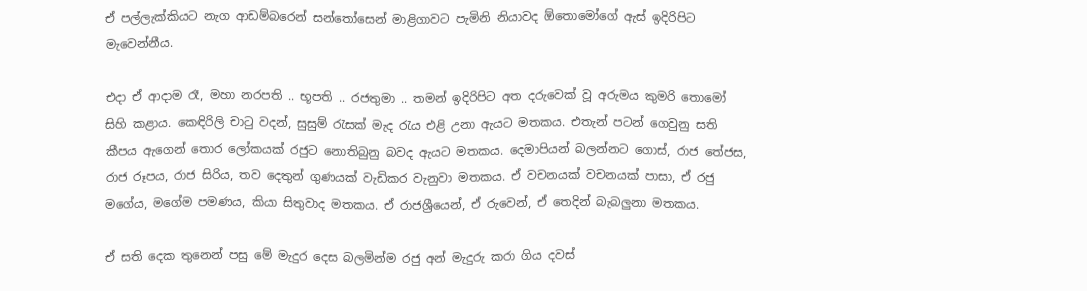ඒ පල්ලැක්කියට නැග ආඩම්බරෙන් සන්තෝසෙන් මාළිගාවට පැමිනි නියාවද ඕතොමෝගේ ඇස් ඉදිරිපිට මැවෙන්නීය.

එදා ඒ ආදාම රෑ, මහා නරපති .. භූපති .. රජතුමා .. තමන් ඉදිරිපිට අත දරුවෙක් වූ අරුමය කුමරි තොමෝ සිහි කළාය. කෙඳිරිලි චාටු වදන්, සුසුම් රැසක් මැද රැය එළි උනා ඇයට මතකය. එතැන් පටන් ගෙවුනු සති කීපය ඇගෙන් තොර ලෝකයක් රජුට නොතිබුනු බවද ඇයට මතකය. දෙමාපියන් බලන්නට ගොස්, රාජ තේජස, රාජ රූපය, රාජ සිරිය, තව දෙතුන් ගුණයක් වැඩිකර වැනුවා මතකය. ඒ වචනයක් වචනයක් පාසා, ඒ රජු මගේය, මගේම පමණය, කියා සිතුවාද මතකය. ඒ රාජශ්‍රීයෙන්, ඒ රුවෙන්, ඒ තෙදින් බැබලුනා මතකය.

ඒ සති දෙක තුනෙන් පසු මේ මැදුර දෙස බලමින්ම රජු අන් මැදුරු කරා ගිය දවස්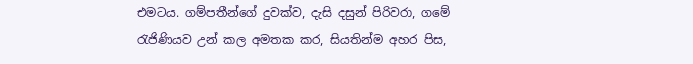එමටය. ගම්පතීන්ගේ දුවක්ව, දැසි දසුන් පිරිවරා, ගමේ රැජිණියව උන් කල අමතක කර, සියතින්ම අහර පිස,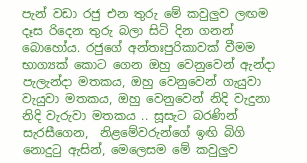පැන් වඩා රජු එන තුරු මේ කවුලුව ලඟම දෑස රිදෙන තුරු බලා සිටි දින ගනන් බොහෝය. රජුගේ අන්තඃපුරිකාවක් වීමම භාග්‍යක් කොට ගෙන ඔහු වෙනුවෙන් ඇන්දා පැලැන්දා මතකය, ඔහු වෙනුවෙන් ගැයුවා වැයුවා මතකය, ඔහු වෙනුවෙන් නිදි වැදුනා නිදි වැරුවා මතකය .. සූසැට බරණින් සැරසීගෙන,  නිළමේවරුන්ගේ ඉඟි බිගි නොදුටු ඇසින්, මෙලෙසම මේ කවුලුව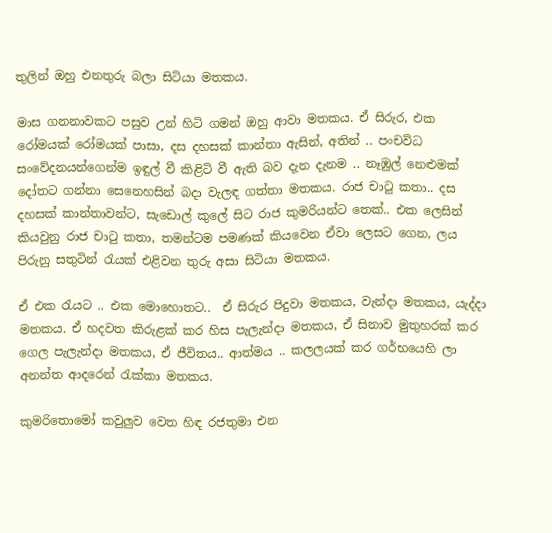තුලින් ඔහු එනතුරු බලා සිටියා මතකය.

මාස ගනනාවකට පසුව උන් හිටි ගමන් ඔහු ආවා මතකය. ඒ සිරුර, එක රෝමයක් රෝමයක් පාසා, දස දහසක් කාන්තා ඇසින්, අතින් .. පංචවිධ සංවේදනයන්ගෙන්ම ඉඳුල් වී කිළිටි වී ඇති බව දැන දැනම .. නෑඹුල් නෙළුමක් දෝතට ගන්නා සෙනෙහසින් බදා වැලඳ ගත්තා මතකය. රාජ චාටු කතා.. දස දහසක් කාන්තාවන්ට, සැඩොල් කුලේ සිට රාජ කුමරියන්ට තෙක්.. එක ලෙසින් කියවුනු රාජ චාටු කතා, තමන්ටම පමණක් කියවෙන ඒවා ලෙසට ගෙන, ලය පිරුනු සතුටින් රැයක් එළිවන තුරු අසා සිටියා මතකය.

ඒ එක රැයට .. එක මොහොතට..  ඒ සිරුර පිදුවා මතකය, වැන්දා මතකය, යැද්දා මතකය. ඒ හදවත කිරුළක් කර හිස පැලැන්දා මතකය, ඒ සිනාව මුතුහරක් කර ගෙල පැලැන්දා මතකය, ඒ ජීවිතය.. ආත්මය .. කලලයක් කර ගර්භයෙහි ලා අනන්ත ආදරෙන් රැක්කා මතකය.

කුමරිතොමෝ කවුලුව වෙත හිඳ රජතුමා එන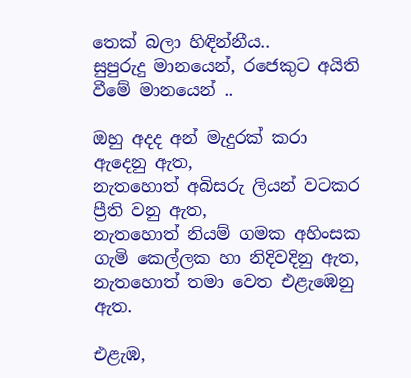තෙක් බලා හිඳින්නීය..
සුපුරුදු මානයෙන්, රජෙකුට අයිති වීමේ මානයෙන් ..

ඔහු අදද අන් මැදුරක් කරා ඇදෙනු ඇත,
නැතහොත් අබිසරු ලියන් වටකර ප්‍රීති වනු ඇත,
නැතහොත් නියම් ගමක අහිංසක ගැමි කෙල්ලක හා නිදිවදිනු ඇත,
නැතහොත් තමා වෙත එළැඹෙනු ඇත.

එළැඹ,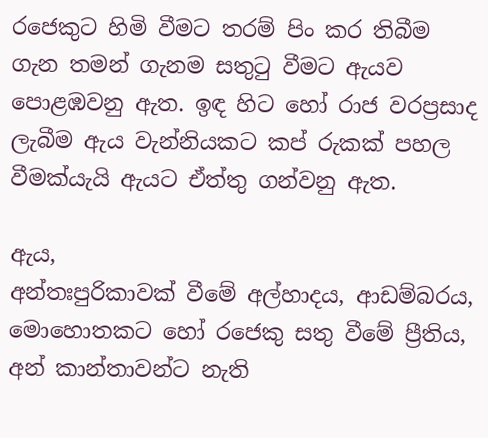රජෙකුට හිමි වීමට තරම් පිං කර තිබීම ගැන තමන් ගැනම සතුටු වීමට ඇයව පොළඹවනු ඇත. ඉඳ හිට හෝ රාජ වරප්‍රසාද ලැබීම ඇය වැන්නියකට කප් රුකක් පහල වීමක්යැයි ඇයට ඒත්තු ගන්වනු ඇත.

ඇය,
අන්තඃපුරිකාවක් වීමේ අල්හාදය, ආඩම්බරය, මොහොතකට හෝ රජෙකු සතු වීමේ ප්‍රීතිය, අන් කාන්තාවන්ට නැති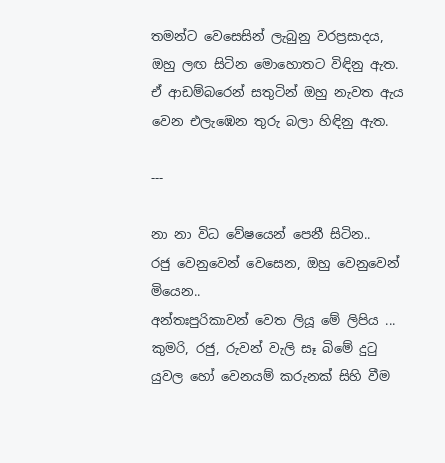තමන්ට වෙසෙසින් ලැබුනු වරප්‍රසාදය, ඔහු ලඟ සිටින මොහොතට විඳිනු ඇත.
ඒ ආඩම්බරෙන් සතුටින් ඔහු නැවත ඇය වෙන එලැඹෙන තුරු බලා හිඳිනු ඇත.

---

නා නා විධ වේෂයෙන් පෙනී සිටින..
රජු වෙනුවෙන් වෙසෙන, ඔහු වෙනුවෙන් මියෙන..
අන්තඃපුරිකාවන් වෙත ලියූ මේ ලිපිය ...
කුමරි, රජු, රුවන් වැලි සෑ බිමේ දුටු යුවල හෝ වෙනයම් කරුනක් සිහි වීම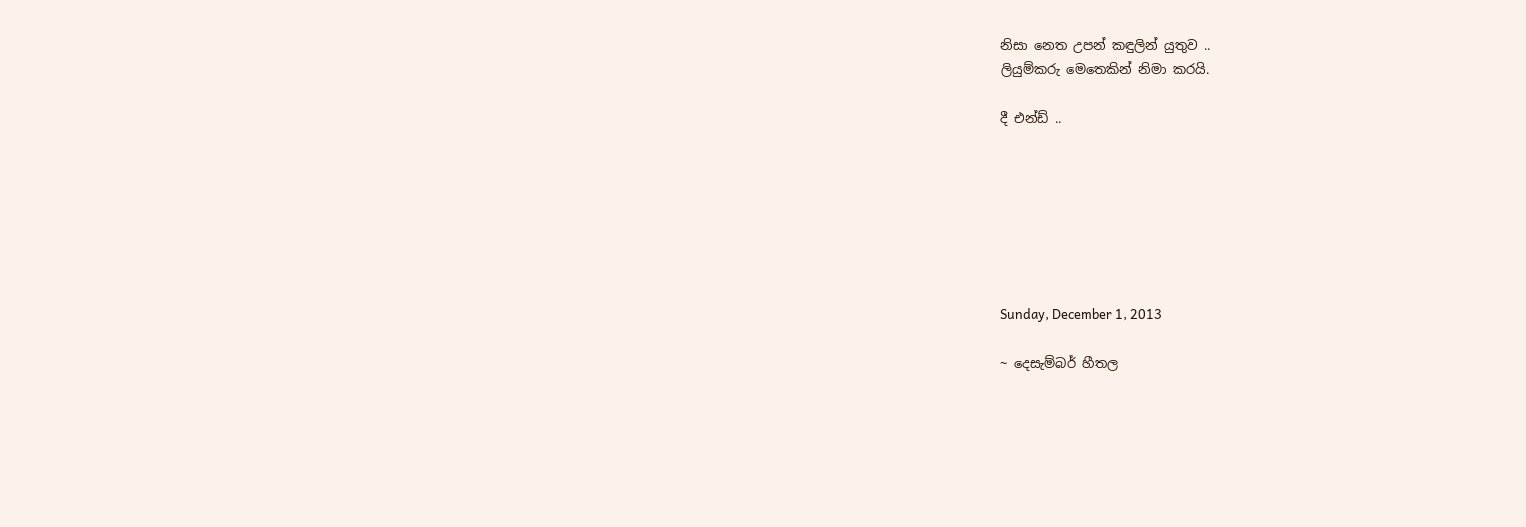නිසා නෙත උපන් කඳුලින් යුතුව ..
ලියුම්කරු මෙතෙකින් නිමා කරයි.

දී එන්ඩ් ..







Sunday, December 1, 2013

~ දෙසැම්බර් හීතල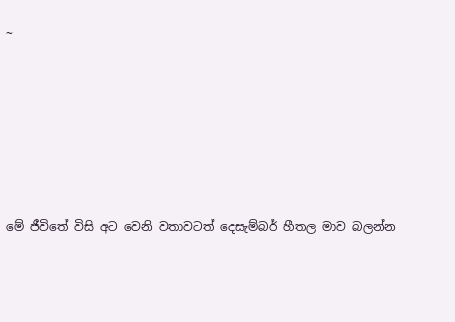~






මේ ජීවිතේ විසි අට වෙනි වතාවටත් දෙසැම්බර් හීතල මාව බලන්න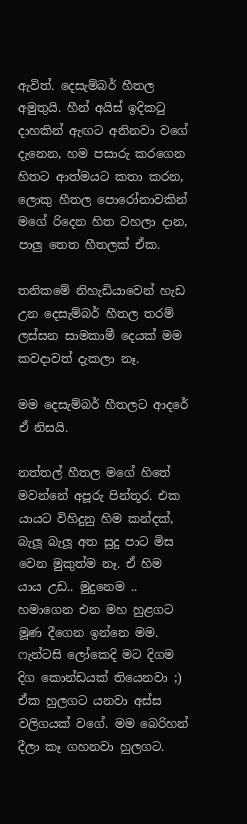ඇවිත්. දෙසැම්බර් හීතල අමුතුයි. හීන් අයිස් ඉදිකටු දාහකින් ඇඟට අනිනවා වගේ දැනෙන, හම පසාරු කරගෙන හිතට ආත්මයට කතා කරන, ලොකු හීතල පොරෝනාවකින් මගේ රිදෙන හිත වහලා දාන, පාලු තෙත හීතලක් ඒක.

තනිකමේ නිහැඩියාවෙන් හැඩ උන දෙසැම්බර් හීතල තරම් ලස්සන සාමකාමී දෙයක් මම කවදාවත් දැකලා නෑ.

මම දෙසැම්බර් හීතලට ආදරේ ඒ නිසයි.

නත්තල් හීතල මගේ හිතේ මවන්නේ අපූරු පින්තූර. එක යායට විහිදුනු හිම කන්දක්, බැලූ බැලූ අත සුදු පාට මිස වෙන මුකුත්ම නෑ. ඒ හිම යාය උඩ.. මුදුනෙම .. හමාගෙන එන මහ හුළගට මූණ දීගෙන ඉන්නෙ මම. ෆැන්ටසි ලෝකෙදි මට දිගම දිග කොන්ඩයක් තියෙනවා ;) ඒක හුලගට යනවා අස්ස වලිගයක් වගේ. මම බෙරිහන් දීලා කෑ ගහනවා හුලගට.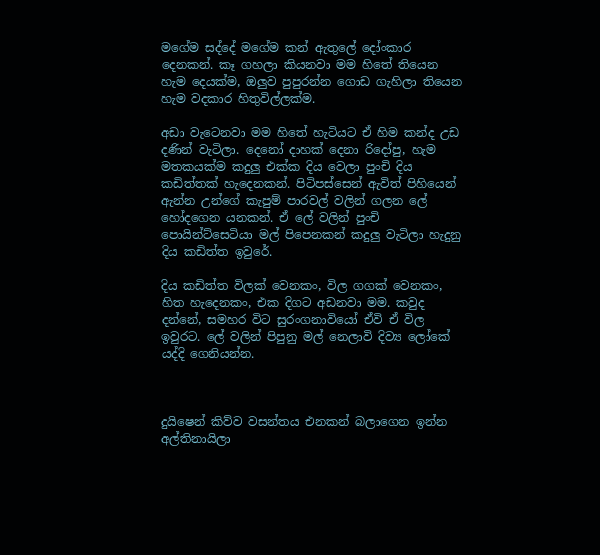මගේම සද්දේ මගේම කන් ඇතුලේ දෝංකාර දෙනකන්. කෑ ගහලා කියනවා මම හිතේ තියෙන හැම දෙයක්ම, ඔලුව පුපුරන්න ගොඩ ගැහිලා තියෙන හැම වදකාර හිතුවිල්ලක්ම.

අඩා වැටෙනවා මම හිතේ හැටියට ඒ හිම කන්ද උඩ දණින් වැටිලා. දෙනෝ දාහක් දෙනා රිදෝපු, හැම මතකයක්ම කදුලු එක්ක දිය වෙලා පුංචි දිය කඩිත්තක් හැදෙනකන්. පිටිපස්සෙන් ඇවිත් පිහියෙන් ඇන්න උන්ගේ කැපුම් පාරවල් වලින් ගලන ලේ හෝදගෙන යනකන්. ඒ ලේ වලින් පුංචි පොයින්ට්සෙටියා මල් පිපෙනකන් කදුලු වැටිලා හැදුනු දිය කඩිත්ත ඉවුරේ.

දිය කඩිත්ත විලක් වෙනකං, විල ගගක් වෙනකං, හිත හැදෙනකං, එක දිගට අඩනවා මම. කවුද දන්නේ, සමහර විට සුරංගනාවියෝ ඒවි ඒ විල ඉවුරට. ලේ වලින් පිපුනු මල් නෙලාවි දිව්‍ය ලෝකේ යද්දි ගෙනියන්න.



දුයිෂෙන් කිව්ව වසන්තය එනකන් බලාගෙන ඉන්න අල්තිනායිලා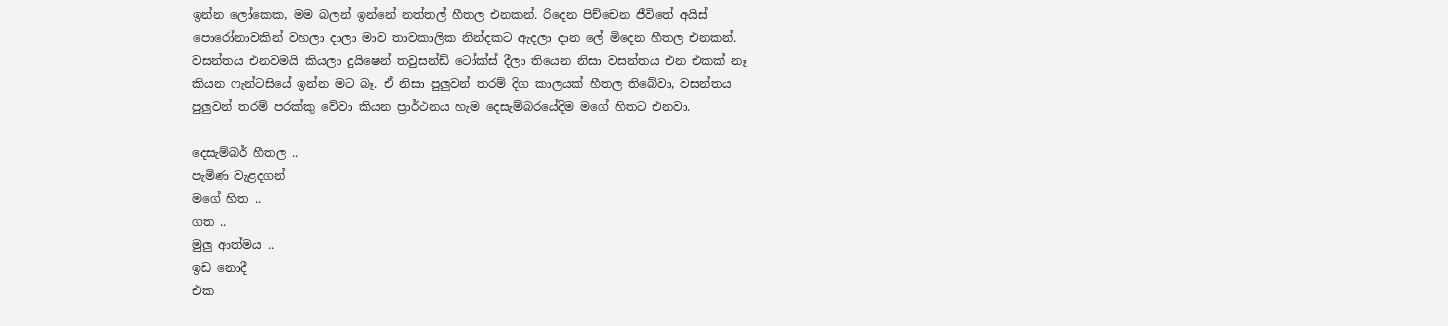ඉන්න ලෝකෙක, මම බලන් ඉන්නේ නත්තල් හීතල එනකන්. රිදෙන පිච්චෙන ජීවිතේ අයිස් පොරෝනාවකින් වහලා දාලා මාව තාවකාලික නින්දකට ඇදලා දාන ලේ මිදෙන හීතල එනකන්. වසන්තය එනවමයි කියලා දුයිෂෙන් තවුසන්ඩ් ටෝක්ස් දීලා තියෙන නිසා වසන්තය එන එකක් නෑ කියන ෆැන්ටසියේ ඉන්න මට බෑ. ඒ නිසා පුලුවන් තරම් දිග කාලයක් හීතල තිබේවා, වසන්තය පුලුවන් තරම් පරක්කු වේවා කියන ප්‍රාර්ථනය හැම දෙසැම්බරයේදිම මගේ හිතට එනවා.

දෙසැම්බර් හීතල ..
පැමිණ වැළදගන්
මගේ හිත ..
ගත ..
මුලු ආත්මය ..
ඉඩ නොදී
එක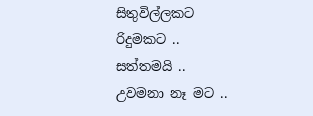සිතුවිල්ලකට
රිදුමකට ..
සත්තමයි ..
උවමනා නෑ මට ..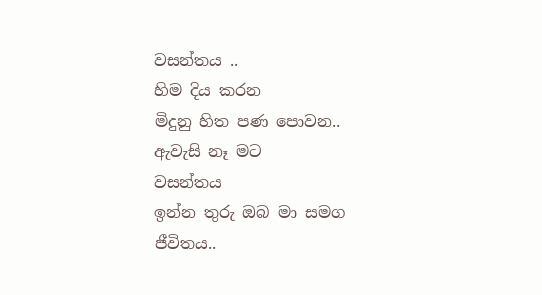වසන්තය ..
හිම දිය කරන
මිදුනු හිත පණ පොවන..
ඇවැසි නෑ මට
වසන්තය
ඉන්න තුරු ඔබ මා සමග
ජීවිතය..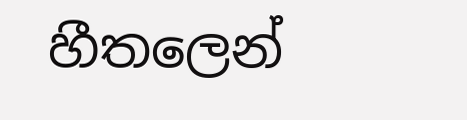හීතලෙන්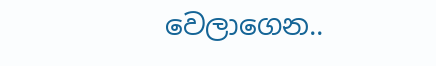වෙලාගෙන..